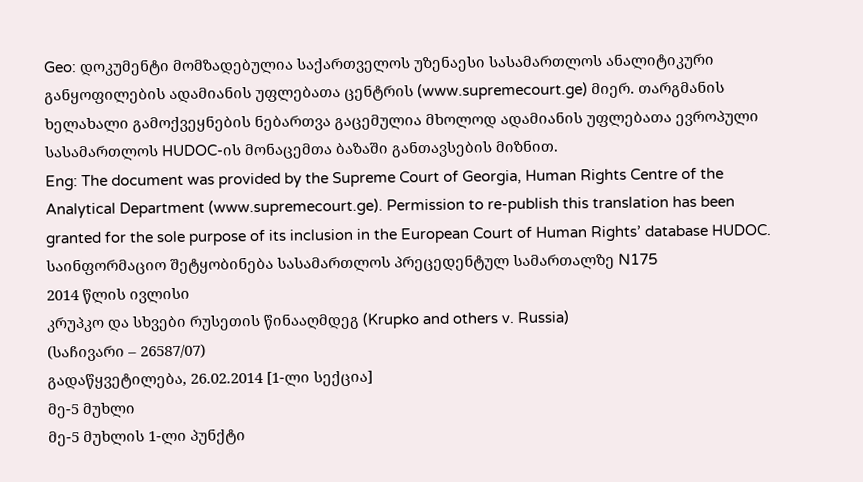Geo: დოკუმენტი მომზადებულია საქართველოს უზენაესი სასამართლოს ანალიტიკური განყოფილების ადამიანის უფლებათა ცენტრის (www.supremecourt.ge) მიერ. თარგმანის ხელახალი გამოქვეყნების ნებართვა გაცემულია მხოლოდ ადამიანის უფლებათა ევროპული სასამართლოს HUDOC-ის მონაცემთა ბაზაში განთავსების მიზნით.
Eng: The document was provided by the Supreme Court of Georgia, Human Rights Centre of the Analytical Department (www.supremecourt.ge). Permission to re-publish this translation has been granted for the sole purpose of its inclusion in the European Court of Human Rights’ database HUDOC.
საინფორმაციო შეტყობინება სასამართლოს პრეცედენტულ სამართალზე N175
2014 წლის ივლისი
კრუპკო და სხვები რუსეთის წინააღმდეგ (Krupko and others v. Russia)
(საჩივარი – 26587/07)
გადაწყვეტილება, 26.02.2014 [1-ლი სექცია]
მე-5 მუხლი
მე-5 მუხლის 1-ლი პუნქტი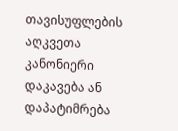თავისუფლების აღკვეთა
კანონიერი დაკავება ან დაპატიმრება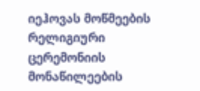იეჰოვას მოწმეების რელიგიური ცერემონიის მონაწილეების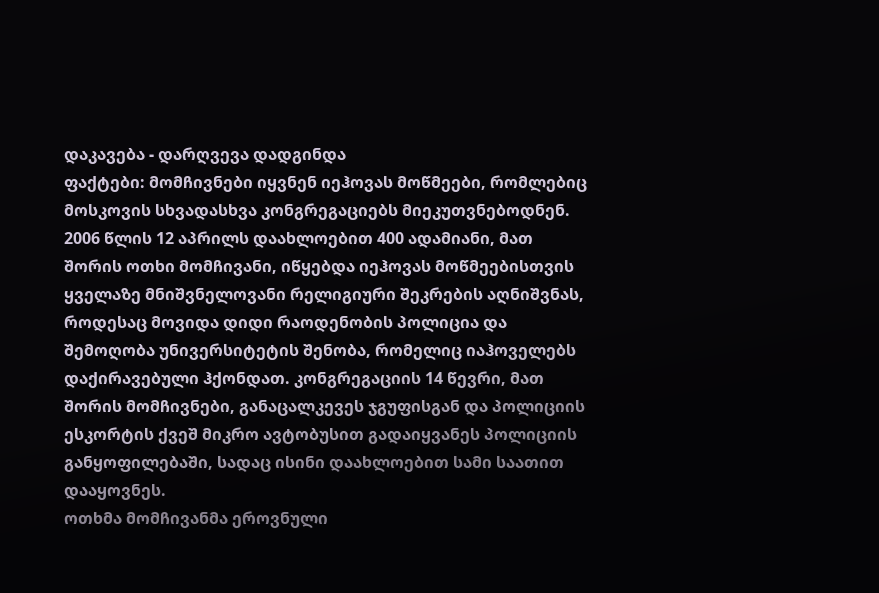დაკავება - დარღვევა დადგინდა
ფაქტები: მომჩივნები იყვნენ იეჰოვას მოწმეები, რომლებიც მოსკოვის სხვადასხვა კონგრეგაციებს მიეკუთვნებოდნენ. 2006 წლის 12 აპრილს დაახლოებით 400 ადამიანი, მათ შორის ოთხი მომჩივანი, იწყებდა იეჰოვას მოწმეებისთვის ყველაზე მნიშვნელოვანი რელიგიური შეკრების აღნიშვნას, როდესაც მოვიდა დიდი რაოდენობის პოლიცია და შემოღობა უნივერსიტეტის შენობა, რომელიც იაჰოველებს დაქირავებული ჰქონდათ. კონგრეგაციის 14 წევრი, მათ შორის მომჩივნები, განაცალკევეს ჯგუფისგან და პოლიციის ესკორტის ქვეშ მიკრო ავტობუსით გადაიყვანეს პოლიციის განყოფილებაში, სადაც ისინი დაახლოებით სამი საათით დააყოვნეს.
ოთხმა მომჩივანმა ეროვნული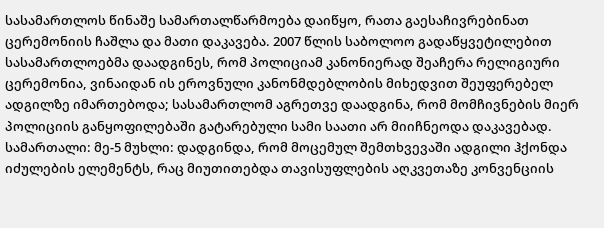სასამართლოს წინაშე სამართალწარმოება დაიწყო, რათა გაესაჩივრებინათ ცერემონიის ჩაშლა და მათი დაკავება. 2007 წლის საბოლოო გადაწყვეტილებით სასამართლოებმა დაადგინეს, რომ პოლიციამ კანონიერად შეაჩერა რელიგიური ცერემონია, ვინაიდან ის ეროვნული კანონმდებლობის მიხედვით შეუფერებელ ადგილზე იმართებოდა; სასამართლომ აგრეთვე დაადგინა, რომ მომჩივნების მიერ პოლიციის განყოფილებაში გატარებული სამი საათი არ მიიჩნეოდა დაკავებად.
სამართალი: მე-5 მუხლი: დადგინდა, რომ მოცემულ შემთხვევაში ადგილი ჰქონდა იძულების ელემენტს, რაც მიუთითებდა თავისუფლების აღკვეთაზე კონვენციის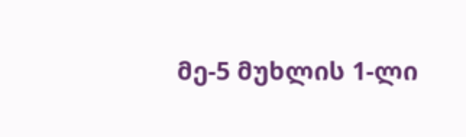მე-5 მუხლის 1-ლი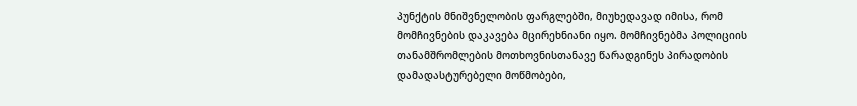პუნქტის მნიშვნელობის ფარგლებში, მიუხედავად იმისა, რომ მომჩივნების დაკავება მცირეხნიანი იყო. მომჩივნებმა პოლიციის თანამშრომლების მოთხოვნისთანავე წარადგინეს პირადობის დამადასტურებელი მოწმობები,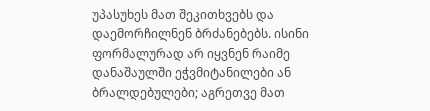უპასუხეს მათ შეკითხვებს და დაემორჩილნენ ბრძანებებს. ისინი ფორმალურად არ იყვნენ რაიმე დანაშაულში ეჭვმიტანილები ან ბრალდებულები; აგრეთვე მათ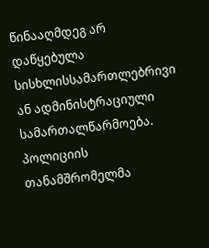წინააღმდეგ არ დაწყებულა სისხლისსამართლებრივი ან ადმინისტრაციული სამართალწარმოება. პოლიციის თანამშრომელმა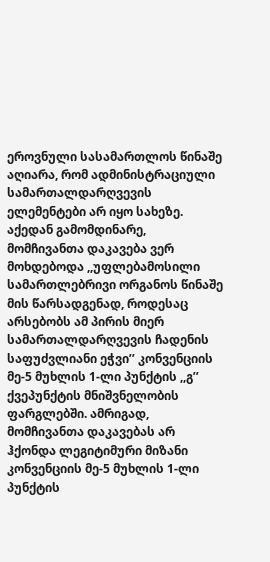ეროვნული სასამართლოს წინაშე აღიარა, რომ ადმინისტრაციული სამართალდარღვევის ელემენტები არ იყო სახეზე. აქედან გამომდინარე, მომჩივანთა დაკავება ვერ მოხდებოდა ,,უფლებამოსილი სამართლებრივი ორგანოს წინაშე მის წარსადგენად, როდესაც არსებობს ამ პირის მიერ სამართალდარღვევის ჩადენის საფუძვლიანი ეჭვი’’ კონვენციის მე-5 მუხლის 1-ლი პუნქტის ,,გ’’ ქვეპუნქტის მნიშვნელობის ფარგლებში. ამრიგად, მომჩივანთა დაკავებას არ ჰქონდა ლეგიტიმური მიზანი კონვენციის მე-5 მუხლის 1-ლი პუნქტის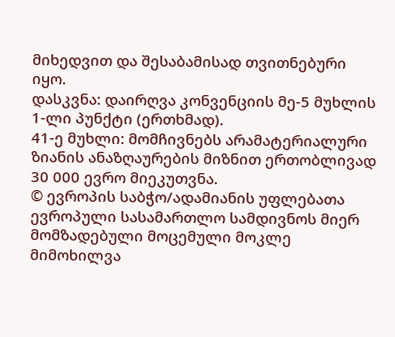მიხედვით და შესაბამისად თვითნებური იყო.
დასკვნა: დაირღვა კონვენციის მე-5 მუხლის 1-ლი პუნქტი (ერთხმად).
41-ე მუხლი: მომჩივნებს არამატერიალური ზიანის ანაზღაურების მიზნით ერთობლივად 30 000 ევრო მიეკუთვნა.
© ევროპის საბჭო/ადამიანის უფლებათა ევროპული სასამართლო სამდივნოს მიერ მომზადებული მოცემული მოკლე მიმოხილვა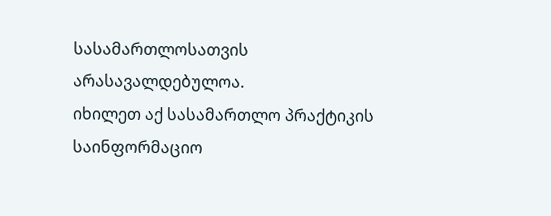სასამართლოსათვის არასავალდებულოა.
იხილეთ აქ სასამართლო პრაქტიკის საინფორმაციო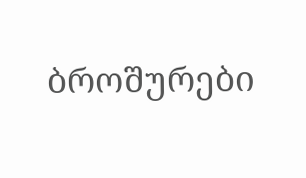ბროშურები